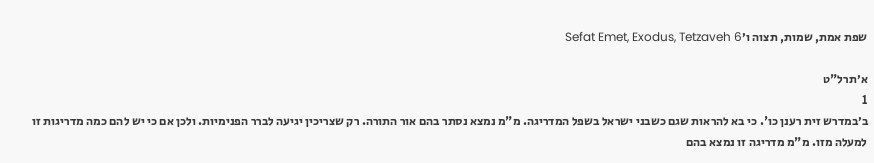שפת אמת, שמות, תצוה ו׳Sefat Emet, Exodus, Tetzaveh 6

א׳תרל"ט
1
ב׳במדרש זית רענן כו'. כי בא להראות שגם כשבני ישראל בשפל המדריגה. מ"מ נמצא נסתר בהם אור התורה. רק שצריכין יגיעה לברר הפנימיות. ולכן אם כי יש להם כמה מדריגות זו למעלה מזו. מ"מ מדריגה זו נמצא בהם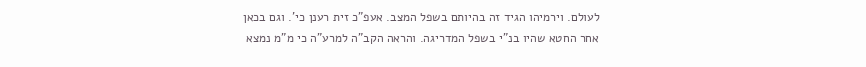לעולם. וירמיהו הגיד זה בהיותם בשפל המצב. אעפ"כ זית רענן כי'. וגם בכאן אחר החטא שהיו בנ"י בשפל המדריגה. והראה הקב"ה למרע"ה כי מ"מ נמצא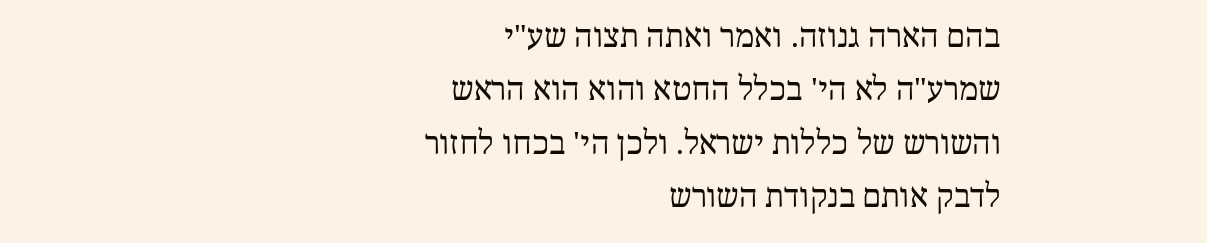בהם הארה גנוזה. ואמר ואתה תצוה שע"י שמרע"ה לא הי' בכלל החטא והוא הוא הראש והשורש של כללות ישראל. ולכן הי' בכחו לחזור לדבק אותם בנקודת השורש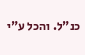כנ"ל. והכל ע"י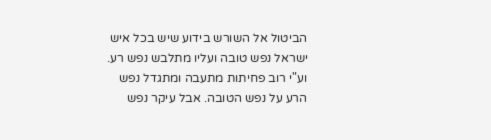הביטול אל השורש בידוע שיש בכל איש ישראל נפש טובה ועליו מתלבש נפש רע. וע"י רוב פחיתות מתעבה ומתגדל נפש הרע על נפש הטובה. אבל עיקר נפש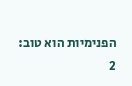הפנימיות הוא טוב:
2